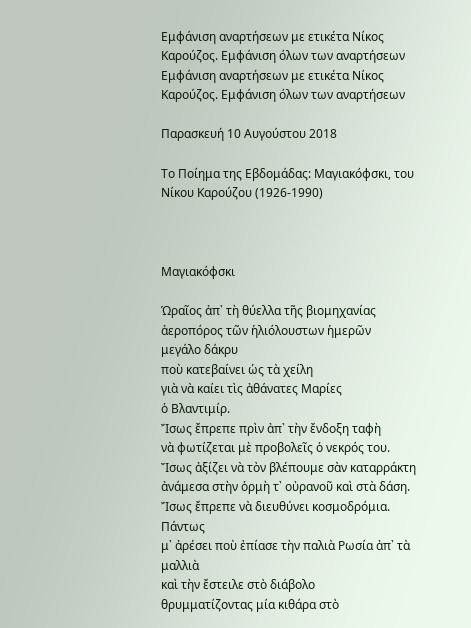Εμφάνιση αναρτήσεων με ετικέτα Νίκος Καρούζος. Εμφάνιση όλων των αναρτήσεων
Εμφάνιση αναρτήσεων με ετικέτα Νίκος Καρούζος. Εμφάνιση όλων των αναρτήσεων

Παρασκευή 10 Αυγούστου 2018

Το Ποίημα της Εβδομάδας: Μαγιακόφσκι, του Νίκου Καρούζου (1926-1990)



Μαγιακόφσκι

Ὡραῖος ἀπ᾿ τὴ θύελλα τῆς βιομηχανίας
ἀεροπόρος τῶν ἡλιόλουστων ἡμερῶν
μεγάλο δάκρυ
ποὺ κατεβαίνει ὡς τὰ χείλη
γιὰ νὰ καίει τὶς ἀθάνατες Μαρίες
ὁ Βλαντιμίρ.
Ἴσως ἔπρεπε πρὶν ἀπ᾿ τὴν ἔνδοξη ταφὴ
νὰ φωτίζεται μὲ προβολεῖς ὁ νεκρός του.
Ἴσως ἀξίζει νὰ τὸν βλέπουμε σὰν καταρράκτη
ἀνάμεσα στὴν ὁρμὴ τ᾿ οὐρανοῦ καὶ στὰ δάση.
Ἴσως ἔπρεπε νὰ διευθύνει κοσμοδρόμια.
Πάντως
μ᾿ ἀρέσει ποὺ ἐπίασε τὴν παλιὰ Ρωσία ἀπ᾿ τὰ μαλλιὰ
καὶ τὴν ἔστειλε στὸ διάβολο
θρυμματίζοντας μία κιθάρα στὸ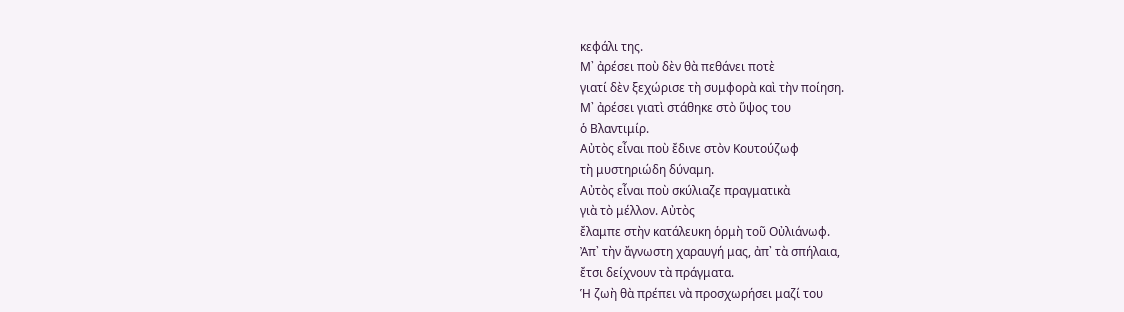κεφάλι της.
Μ᾿ ἀρέσει ποὺ δὲν θὰ πεθάνει ποτὲ
γιατί δὲν ξεχώρισε τὴ συμφορὰ καὶ τὴν ποίηση.
Μ᾿ ἀρέσει γιατὶ στάθηκε στὸ ὕψος του
ὁ Βλαντιμίρ.
Αὐτὸς εἶναι ποὺ ἔδινε στὸν Κουτούζωφ
τὴ μυστηριώδη δύναμη.
Αὐτὸς εἶναι ποὺ σκύλιαζε πραγματικὰ
γιὰ τὸ μέλλον. Αὐτὸς
ἔλαμπε στὴν κατάλευκη ὁρμὴ τοῦ Οὐλιάνωφ.
Ἀπ᾿ τὴν ἄγνωστη χαραυγή μας, ἀπ᾿ τὰ σπήλαια,
ἔτσι δείχνουν τὰ πράγματα.
Ἡ ζωὴ θὰ πρέπει νὰ προσχωρήσει μαζί του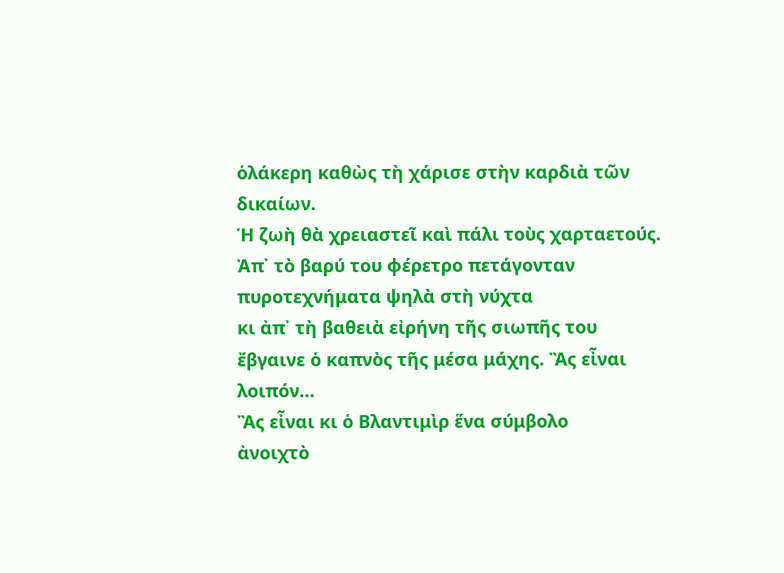ὁλάκερη καθὼς τὴ χάρισε στὴν καρδιὰ τῶν δικαίων.
Ἡ ζωὴ θὰ χρειαστεῖ καὶ πάλι τοὺς χαρταετούς.
Ἀπ᾿ τὸ βαρύ του φέρετρο πετάγονταν
πυροτεχνήματα ψηλὰ στὴ νύχτα
κι ἀπ᾿ τὴ βαθειὰ εἰρήνη τῆς σιωπῆς του
ἔβγαινε ὁ καπνὸς τῆς μέσα μάχης. Ἂς εἶναι λοιπόν…
Ἂς εἶναι κι ὁ Βλαντιμὶρ ἕνα σύμβολο
ἀνοιχτὸ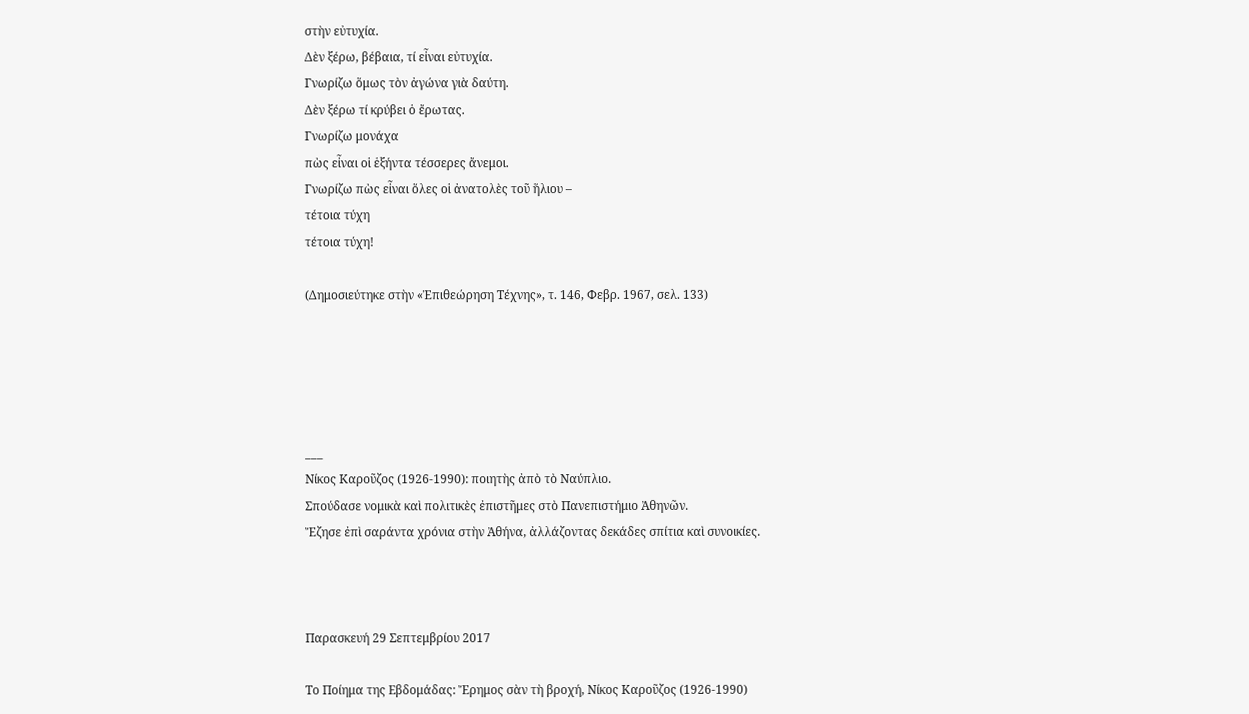στὴν εὐτυχία.
Δὲν ξέρω, βέβαια, τί εἶναι εὐτυχία.
Γνωρίζω ὅμως τὸν ἀγώνα γιὰ δαύτη.
Δὲν ξέρω τί κρύβει ὁ ἔρωτας.
Γνωρίζω μονάχα
πὼς εἶναι οἱ ἑξήντα τέσσερες ἄνεμοι.
Γνωρίζω πὼς εἶναι ὅλες οἱ ἀνατολὲς τοῦ ἥλιου –
τέτοια τύχη
τέτοια τύχη!

(Δημοσιεύτηκε στὴν «Ἐπιθεώρηση Τέχνης», τ. 146, Φεβρ. 1967, σελ. 133)





___
Νίκος Καροῦζος (1926-1990): ποιητὴς ἀπὸ τὸ Ναύπλιο.
Σπούδασε νομικὰ καὶ πολιτικὲς ἐπιστῆμες στὸ Πανεπιστήμιο Ἀθηνῶν.
Ἔζησε ἐπὶ σαράντα χρόνια στὴν Ἀθήνα, ἀλλάζοντας δεκάδες σπίτια καὶ συνοικίες.



Παρασκευή 29 Σεπτεμβρίου 2017

Το Ποίημα της Εβδομάδας: Ἔρημος σὰν τὴ βροχή, Νίκος Καροῦζος (1926-1990)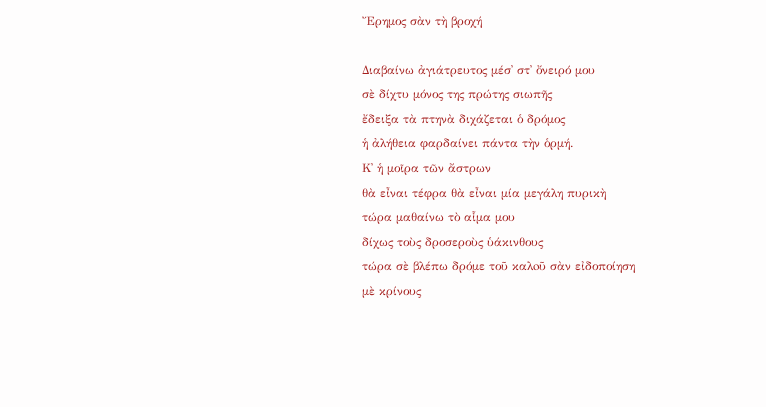Ἔρημος σὰν τὴ βροχή

Διαβαίνω ἀγιάτρευτος μέσ᾿ στ᾿ ὄνειρό μου
σὲ δίχτυ μόνος της πρώτης σιωπῆς
ἔδειξα τὰ πτηνὰ διχάζεται ὁ δρόμος
ἡ ἀλήθεια φαρδαίνει πάντα τὴν ὁρμή.
Κ᾿ ἡ μοῖρα τῶν ἄστρων
θὰ εἶναι τέφρα θὰ εἶναι μία μεγάλη πυρικὴ
τώρα μαθαίνω τὸ αἷμα μου
δίχως τοὺς δροσεροὺς ὑάκινθους
τώρα σὲ βλέπω δρόμε τοῦ καλoῦ σὰν εἰδοποίηση
μὲ κρίνους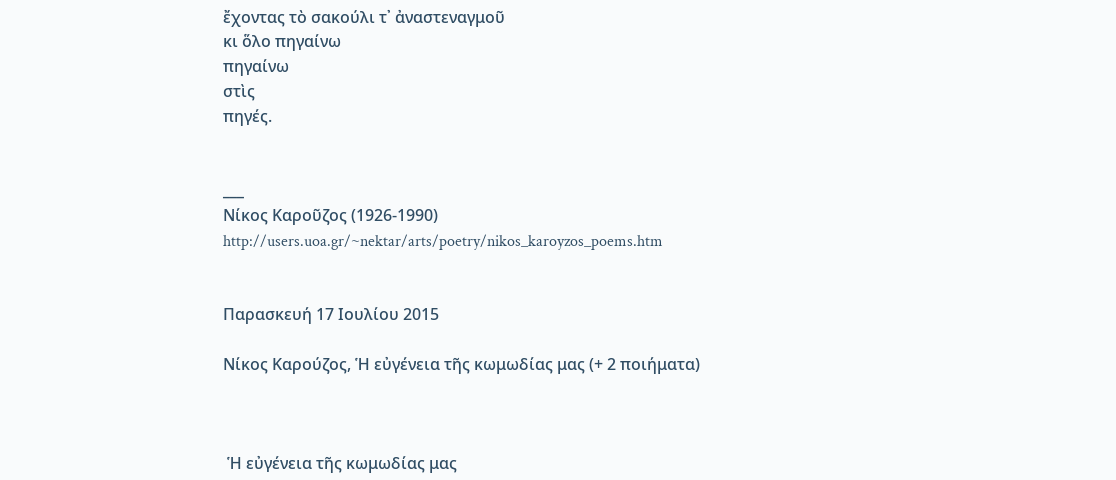ἔχοντας τὸ σακούλι τ᾿ ἀναστεναγμοῦ
κι ὅλο πηγαίνω
πηγαίνω
στὶς
πηγές.


___
Νίκος Καροῦζος (1926-1990)
http://users.uoa.gr/~nektar/arts/poetry/nikos_karoyzos_poems.htm


Παρασκευή 17 Ιουλίου 2015

Νίκος Καρούζος, Ἡ εὐγένεια τῆς κωμωδίας μας (+ 2 ποιήματα)



 Ἡ εὐγένεια τῆς κωμωδίας μας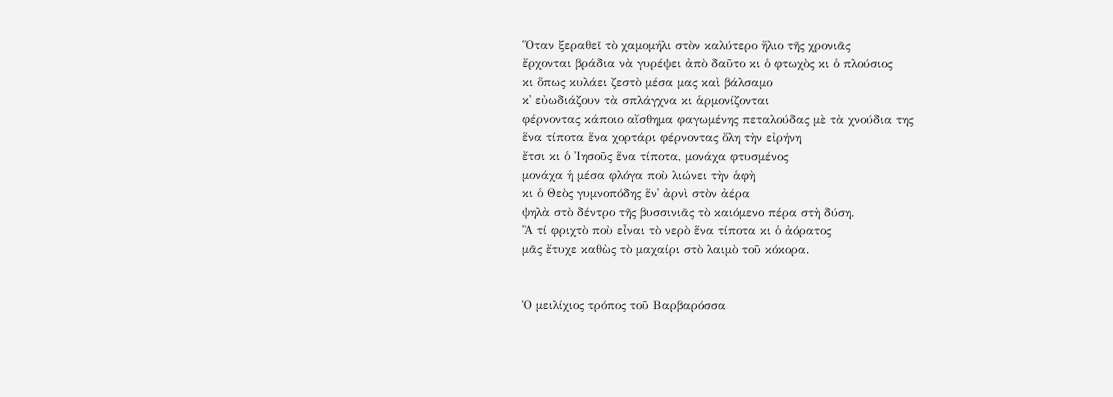Ὅταν ξεραθεῖ τὸ χαμομήλι στὸν καλύτερο ἥλιο τῆς χρονιᾶς
ἔρχονται βράδια νὰ γυρέψει ἀπὸ δαῦτο κι ὁ φτωχὸς κι ὁ πλούσιος
κι ὅπως κυλάει ζεστὸ μέσα μας καὶ βάλσαμο
κ᾿ εὐωδιάζουν τὰ σπλάγχνα κι ἁρμονίζονται
φέρνοντας κάποιο αἴσθημα φαγωμένης πεταλούδας μὲ τὰ χνούδια της
ἕνα τίποτα ἕνα χορτάρι φέρνοντας ὅλη τὴν εἰρήνη
ἔτσι κι ὁ Ἰησοῦς ἕνα τίποτα, μονάχα φτυσμένος
μονάχα ἡ μέσα φλόγα ποὺ λιώνει τὴν ἁφὴ
κι ὁ Θεὸς γυμνοπόδης ἕν᾿ ἀρνὶ στὸν ἀέρα
ψηλὰ στὸ δέντρο τῆς βυσσινιᾶς τὸ καιόμενο πέρα στὴ δύση.
Ἂ τί φριχτὸ ποὺ εἶναι τὸ νερὸ ἕνα τίποτα κι ὁ ἀόρατος
μᾶς ἔτυχε καθὼς τὸ μαχαίρι στὸ λαιμὸ τοῦ κόκορα.


Ὁ μειλίχιος τρόπος τοῦ Βαρβαρόσσα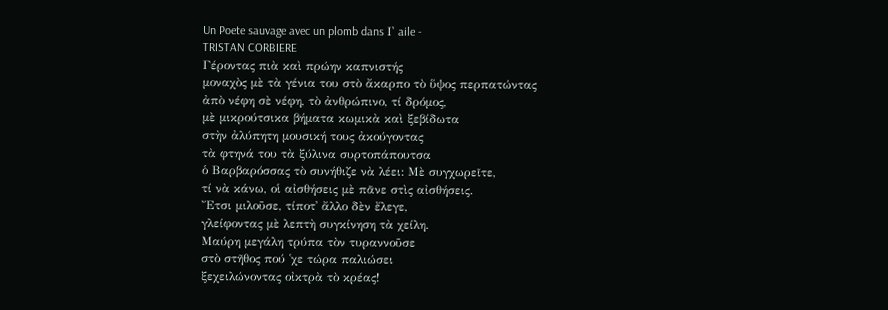Un Poete sauvage avec un plomb dans Ι᾿ aile -
TRISTAN CORBIERE
Γέροντας πιὰ καὶ πρώην καπνιστής
μοναχὸς μὲ τὰ γένια του στὸ ἄκαρπο τὸ ὕψος περπατώντας
ἀπὸ νέφη σὲ νέφη, τὸ ἀνθρώπινο, τί δρόμος,
μὲ μικρούτσικα βήματα κωμικὰ καὶ ξεβίδωτα
στὴν ἀλύπητη μουσική τους ἀκούγοντας
τὰ φτηνά του τὰ ξύλινα συρτοπάπουτσα
ὁ Βαρβαρόσσας τὸ συνήθιζε νὰ λέει: Μὲ συγχωρεῖτε,
τί νὰ κάνω, οἱ αἰσθήσεις μὲ πᾶνε στὶς αἰσθήσεις.
Ἔτσι μιλοῦσε, τίποτ᾿ ἄλλο δὲν ἔλεγε,
γλείφοντας μὲ λεπτὴ συγκίνηση τὰ χείλη.
Μαύρη μεγάλη τρύπα τὸν τυραννοῦσε
στὸ στῆθος πού ῾χε τώρα παλιώσει
ξεχειλώνοντας οἰκτρὰ τὸ κρέας!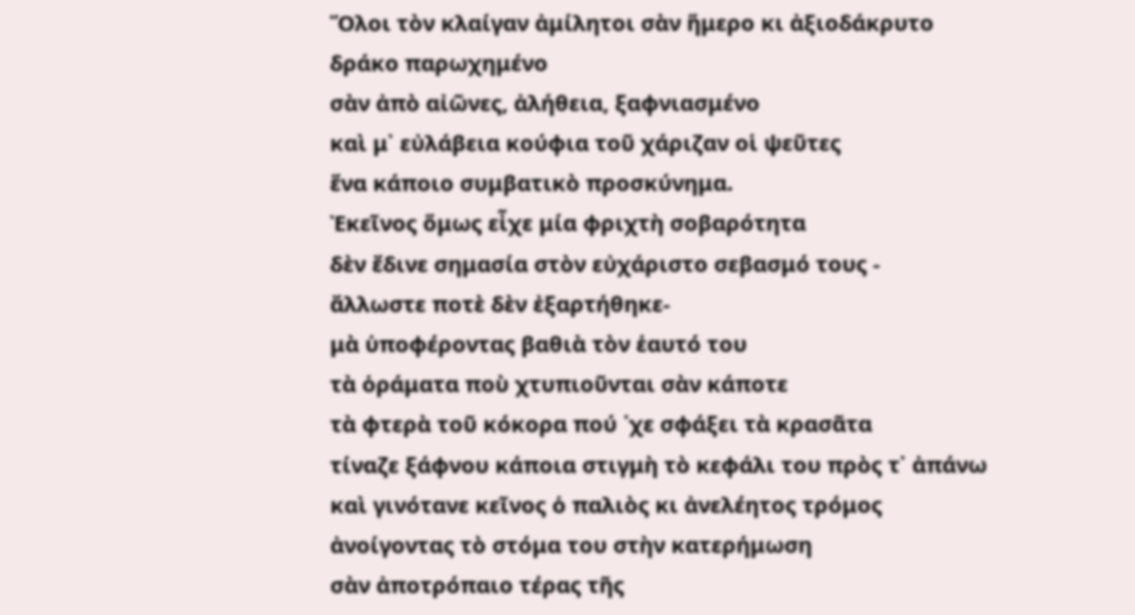Ὅλοι τὸν κλαίγαν ἀμίλητοι σὰν ἥμερο κι ἀξιοδάκρυτο
δράκο παρωχημένο
σὰν ἀπὸ αἰῶνες, ἀλήθεια, ξαφνιασμένο
καὶ μ᾿ εὐλάβεια κούφια τοῦ χάριζαν οἱ ψεῦτες
ἕνα κάποιο συμβατικὸ προσκύνημα.
Ἐκεῖνος ὅμως εἶχε μία φριχτὴ σοβαρότητα
δὲν ἔδινε σημασία στὸν εὐχάριστο σεβασμό τους -
ἄλλωστε ποτὲ δὲν ἐξαρτήθηκε-
μὰ ὑποφέροντας βαθιὰ τὸν ἑαυτό του
τὰ ὁράματα ποὺ χτυπιοῦνται σὰν κάποτε
τὰ φτερὰ τοῦ κόκορα πού ῾χε σφάξει τὰ κρασᾶτα
τίναζε ξάφνου κάποια στιγμὴ τὸ κεφάλι του πρὸς τ᾿ ἀπάνω
καὶ γινότανε κεῖνος ὁ παλιὸς κι ἀνελέητος τρόμος
ἀνοίγοντας τὸ στόμα του στὴν κατερήμωση
σὰν ἀποτρόπαιο τέρας τῆς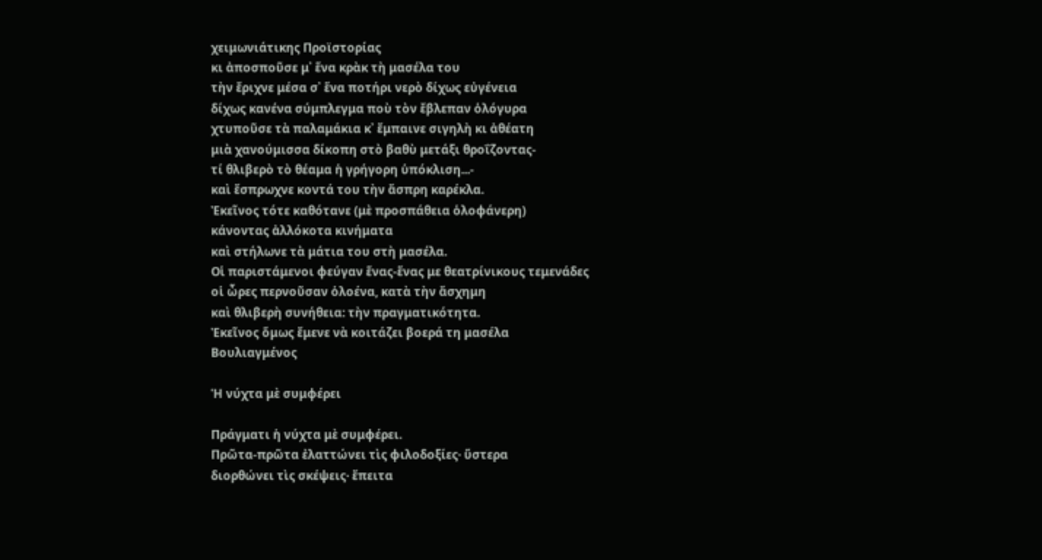χειμωνιάτικης Προϊστορίας
κι ἀποσποῦσε μ᾿ ἕνα κρὰκ τὴ μασέλα του
τὴν ἔριχνε μέσα σ᾿ ἕνα ποτήρι νερὸ δίχως εὐγένεια
δίχως κανένα σύμπλεγμα ποὺ τὸν ἔβλεπαν ὁλόγυρα
χτυποῦσε τὰ παλαμάκια κ᾿ ἔμπαινε σιγηλὴ κι ἀθέατη
μιὰ χανούμισσα δίκοπη στὸ βαθὺ μετάξι θροΐζοντας-
τί θλιβερὸ τὸ θέαμα ἡ γρήγορη ὑπόκλιση...-
καὶ ἔσπρωχνε κοντά του τὴν ἄσπρη καρέκλα.
Ἐκεῖνος τότε καθότανε (μὲ προσπάθεια ὁλοφάνερη)
κάνοντας ἀλλόκοτα κινήματα
καὶ στήλωνε τὰ μάτια του στὴ μασέλα.
Οἱ παριστάμενοι φεύγαν ἕνας-ἕνας με θεατρίνικους τεμενάδες
οἱ ὦρες περνοῦσαν ὁλοένα, κατὰ τὴν ἄσχημη
καὶ θλιβερὴ συνήθεια: τὴν πραγματικότητα.
Ἐκεῖνος ὅμως ἔμενε νὰ κοιτάζει βοερά τη μασέλα
Βουλιαγμένος

Ἡ νύχτα μὲ συμφέρει

Πράγματι ἡ νύχτα μὲ συμφέρει.
Πρῶτα-πρῶτα ἐλαττώνει τὶς φιλοδοξίες· ὕστερα
διορθώνει τὶς σκέψεις· ἔπειτα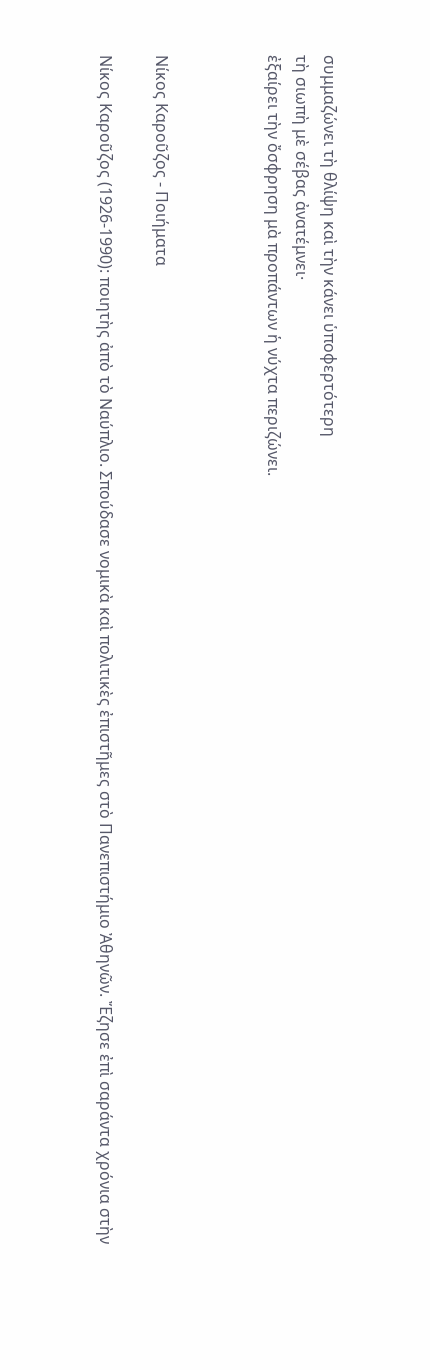συμμαζώνει τὴ θλίψη καὶ τὴν κάνει ὑποφερτότερη
τὴ σιωπὴ μὲ σέβας ἀνατέμνει·
ἐξαίρει τὴν ὄσφρηση μὰ προπάντων ἡ νύχτα περιζώνει.



Νίκος Καροῦζος - Ποιήματα

Νίκος Καροῦζος (1926-1990): ποιητὴς ἀπὸ τὸ Ναύπλιο. Σπούδασε νομικὰ καὶ πολιτικὲς ἐπιστῆμες στὸ Πανεπιστήμιο Ἀθηνῶν. Ἔζησε ἐπὶ σαράντα χρόνια στὴν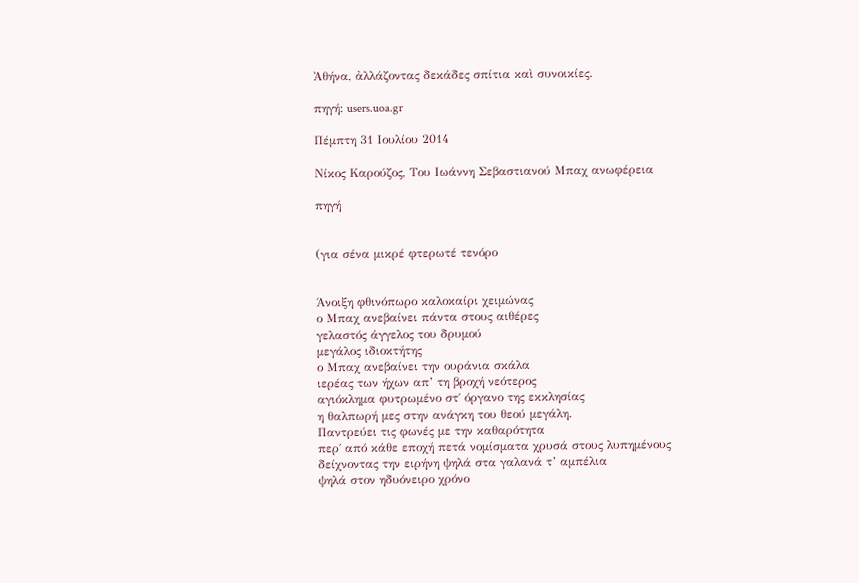Ἀθήνα, ἀλλάζοντας δεκάδες σπίτια καὶ συνοικίες.

πηγή: users.uoa.gr

Πέμπτη 31 Ιουλίου 2014

Νίκος Καρούζος, Του Ιωάννη Σεβαστιανού Μπαχ ανωφέρεια

πηγή


(για σένα μικρέ φτερωτέ τενόρο


Άνοιξη φθινόπωρο καλοκαίρι χειμώνας
ο Μπαχ ανεβαίνει πάντα στους αιθέρες
γελαστός άγγελος του δρυμού
μεγάλος ιδιοκτήτης
ο Μπαχ ανεβαίνει την ουράνια σκάλα
ιερέας των ήχων απ’ τη βροχή νεότερος
αγιόκλημα φυτρωμένο στ΄ όργανο της εκκλησίας
η θαλπωρή μες στην ανάγκη του θεού μεγάλη.
Παντρεύει τις φωνές με την καθαρότητα
περ΄ από κάθε εποχή πετά νομίσματα χρυσά στους λυπημένους
δείχνοντας την ειρήνη ψηλά στα γαλανά τ’ αμπέλια
ψηλά στον ηδυόνειρο χρόνο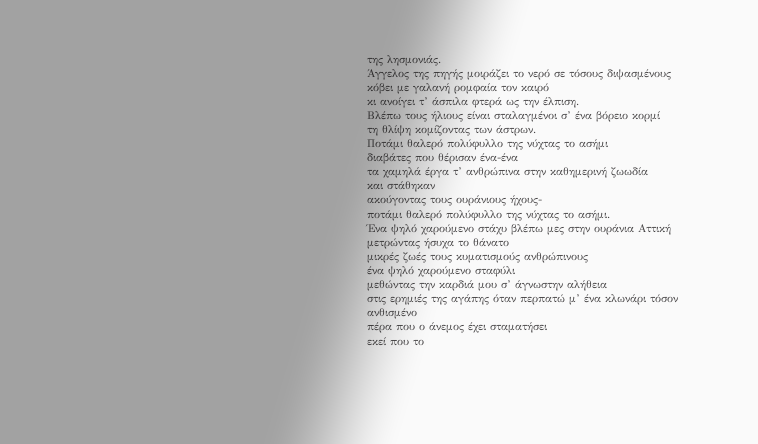της λησμονιάς.
Άγγελος της πηγής μοιράζει το νερό σε τόσους διψασμένους
κόβει με γαλανή ρομφαία τον καιρό
κι ανοίγει τ’ άσπιλα φτερά ως την έλπιση.
Βλέπω τους ήλιους είναι σταλαγμένοι σ’ ένα βόρειο κορμί
τη θλίψη κομίζοντας των άστρων.
Ποτάμι θαλερό πολύφυλλο της νύχτας το ασήμι
διαβάτες που θέρισαν ένα-ένα
τα χαμηλά έργα τ’ ανθρώπινα στην καθημερινή ζωωδία
και στάθηκαν
ακούγοντας τους ουράνιους ήχους-
ποτάμι θαλερό πολύφυλλο της νύχτας το ασήμι.
Ένα ψηλό χαρούμενο στάχυ βλέπω μες στην ουράνια Αττική
μετρώντας ήσυχα το θάνατο
μικρές ζωές τους κυματισμούς ανθρώπινους
ένα ψηλό χαρούμενο σταφύλι
μεθώντας την καρδιά μου σ’ άγνωστην αλήθεια
στις ερημιές της αγάπης όταν περπατώ μ’ ένα κλωνάρι τόσον
ανθισμένο
πέρα που ο άνεμος έχει σταματήσει
εκεί που το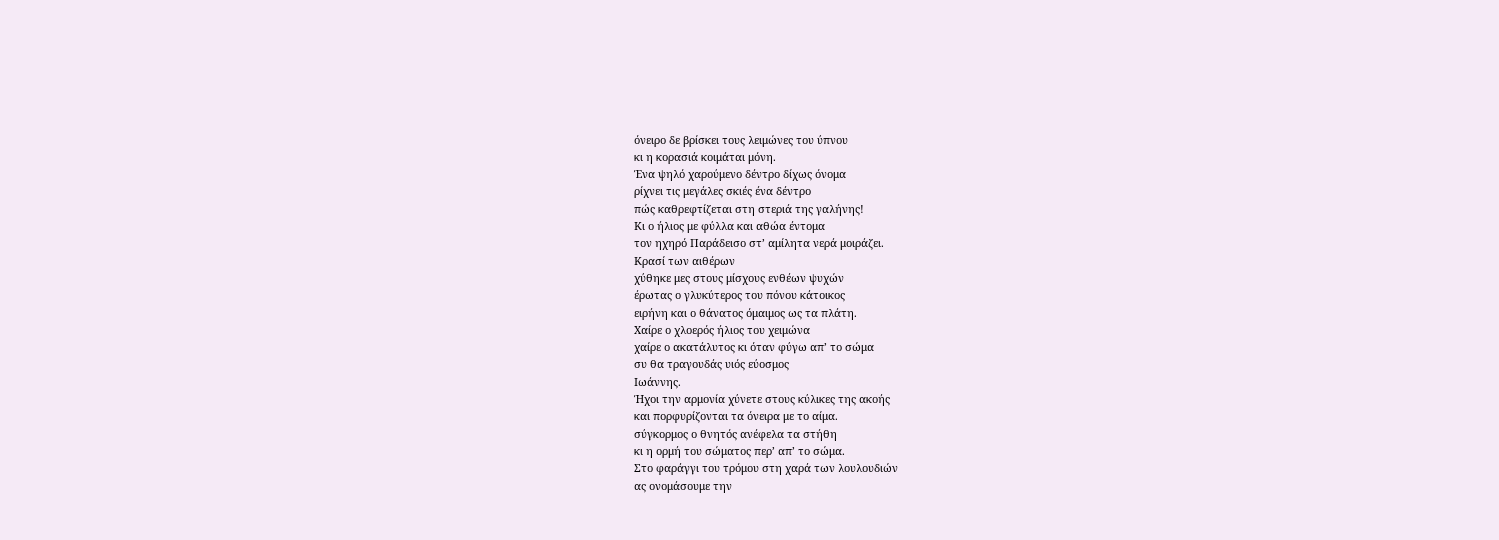όνειρο δε βρίσκει τους λειμώνες του ύπνου
κι η κορασιά κοιμάται μόνη.
Ένα ψηλό χαρούμενο δέντρο δίχως όνομα
ρίχνει τις μεγάλες σκιές ένα δέντρο
πώς καθρεφτίζεται στη στεριά της γαλήνης!
Κι ο ήλιος με φύλλα και αθώα έντομα
τον ηχηρό Παράδεισο στ’ αμίλητα νερά μοιράζει.
Κρασί των αιθέρων
χύθηκε μες στους μίσχους ενθέων ψυχών
έρωτας ο γλυκύτερος του πόνου κάτοικος
ειρήνη και ο θάνατος όμαιμος ως τα πλάτη.
Χαίρε ο χλοερός ήλιος του χειμώνα
χαίρε ο ακατάλυτος κι όταν φύγω απ’ το σώμα
συ θα τραγουδάς υιός εύοσμος
Ιωάννης.
Ήχοι την αρμονία χύνετε στους κύλικες της ακοής
και πορφυρίζονται τα όνειρα με το αίμα.
σύγκορμος ο θνητός ανέφελα τα στήθη
κι η ορμή του σώματος περ’ απ’ το σώμα.
Στο φαράγγι του τρόμου στη χαρά των λουλουδιών
ας ονομάσουμε την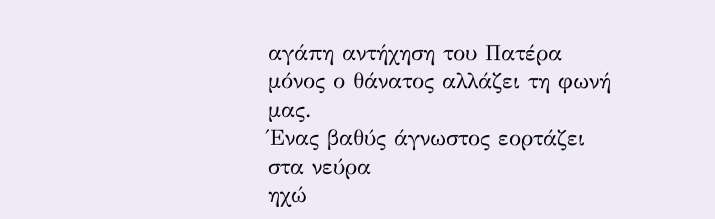αγάπη αντήχηση του Πατέρα
μόνος ο θάνατος αλλάζει τη φωνή μας.
Ένας βαθύς άγνωστος εορτάζει στα νεύρα
ηχώ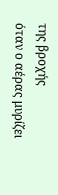της βροχής
όταν ο αέρας μυρίζει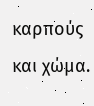καρπούς και χώμα.